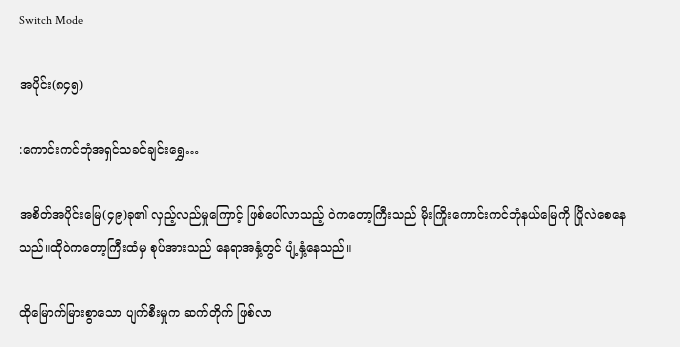Switch Mode

အပိုင်း(၈၄၅)

:ကောင်းကင်ဘုံအရှင်သခင်ချင်းရွှေ…

အစိတ်အပိုင်းမြေ(၄၉)ခု၏ လှည့်လည်မှုကြောင့် ဖြစ်ပေါ်လာသည့် ဝဲကတော့ကြီးသည် မိုးကြိုးကောင်းကင်ဘုံနယ်မြေကို ပြိုလဲစေနေသည်။ထိုဝဲကတော့ကြီးထံမှ စုပ်အားသည် နေရာအနှံ့တွင် ပျံ့နှံ့နေသည်။

ထိုမြောက်မြားစွာသော ပျက်စီးမှုက ဆက်တိုက် ဖြစ်လာ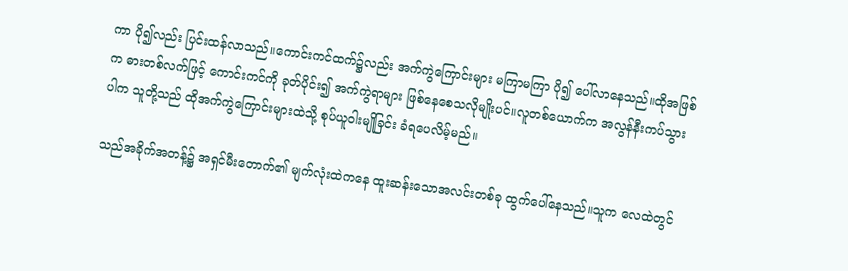ကာ ပို၍လည်း ပြင်းထန်လာသည်။ကောင်းကင်ထက်၌လည်း အက်ကွဲကြောင်းများ မကြာမကြာ ပို၍ ပေါ်လာနေသည်။ထိုအဖြစ်က ဓားတစ်လက်ဖြင့် ကောင်းကင်ကို ခုတ်ပိုင်း၍ အက်ကွဲရာများ ဖြစ်နေစေသလိုမျိုးပင်။လူတစ်ယောက်က အလွန်နီးကပ်သွားပါက သူတို့သည် ထိုအက်ကွဲကြောင်းများထဲသို့ စုပ်ယူဝါးမျိုခြင်း ခံရပေလိမ့်မည်။

သည်အခိုက်အတန့်၌ အရှင်မီးတောက်၏ မျက်လုံးထဲကနေ ထူးဆန်းသောအလင်းတစ်ခု ထွက်ပေါ်နေသည်။သူက လေထဲတွင်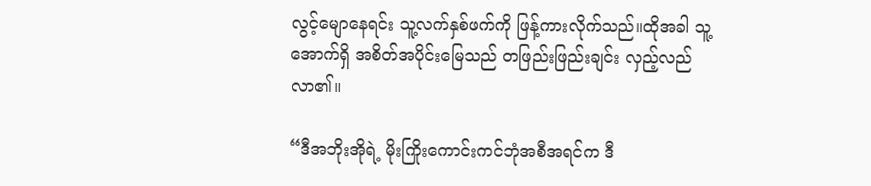လွင့်မျောနေရင်း သူ့လက်နှစ်ဖက်ကို ဖြန့်ကားလိုက်သည်။ထိုအခါ သူ့အောက်ရှိ အစိတ်အပိုင်းမြေသည် တဖြည်းဖြည်းချင်း လှည့်လည်လာ၏။

“ဒီအဘိုးအိုရဲ့ မိုးကြိုးကောင်းကင်ဘုံအစီအရင်က ဒီ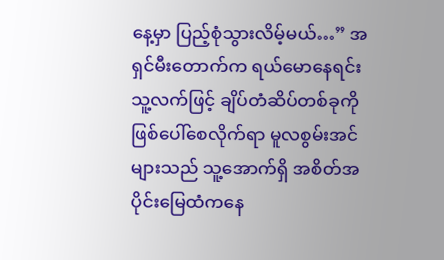နေ့မှာ ပြည့်စုံသွားလိမ့်မယ်…” အရှင်မီးတောက်က ရယ်မောနေရင်း သူ့လက်ဖြင့် ချိပ်တံဆိပ်တစ်ခုကို ဖြစ်ပေါ်စေလိုက်ရာ မူလစွမ်းအင်များသည် သူ့အောက်ရှိ အစိတ်အပိုင်းမြေထံကနေ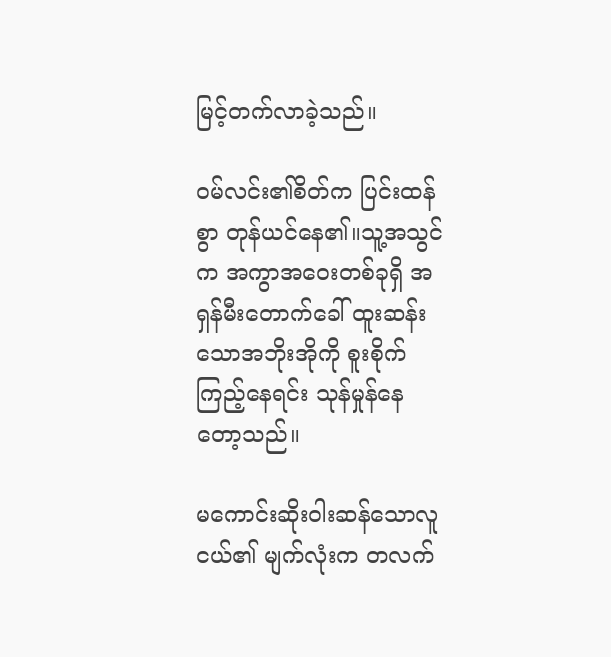မြင့်တက်လာခဲ့သည်။

ဝမ်လင်း၏စိတ်က ပြင်းထန်စွာ တုန်ယင်နေ၏။သူ့အသွင်က အကွာအဝေးတစ်ခုရှိ အရှန်မီးတောက်ခေါ် ထူးဆန်းသောအဘိုးအိုကို စူးစိုက်ကြည့်နေရင်း သုန်မှုန်နေတော့သည်။

မကောင်းဆိုးဝါးဆန်သောလူငယ်၏ မျက်လုံးက တလက်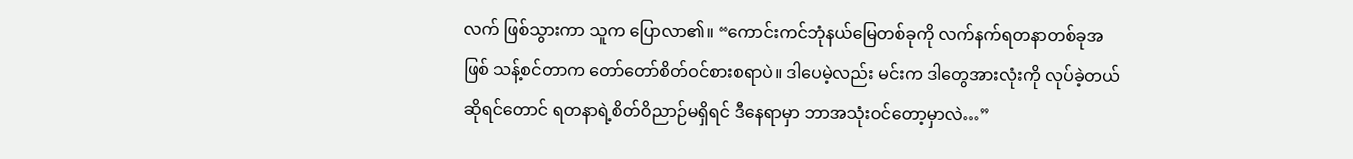လက် ဖြစ်သွားကာ သူက ပြောလာ၏။ “ကောင်းကင်ဘုံနယ်မြေတစ်ခုကို လက်နက်ရတနာတစ်ခုအဖြစ် သန့်စင်တာက တော်တော်စိတ်ဝင်စားစရာပဲ။ ဒါပေမဲ့လည်း မင်းက ဒါတွေအားလုံးကို လုပ်ခဲ့တယ် ဆိုရင်တောင် ရတနာရဲ့စိတ်ဝိညာဉ်မရှိရင် ဒီနေရာမှာ ဘာအသုံးဝင်တော့မှာလဲ…”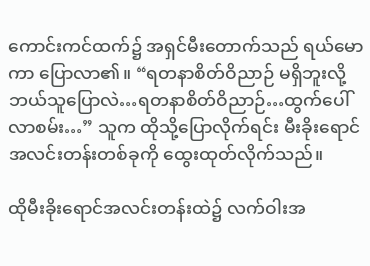ကောင်းကင်ထက်၌ အရှင်မီးတောက်သည် ရယ်မောကာ ပြောလာ၏။ “ရတနာစိတ်ဝိညာဉ် မရှိဘူးလို့ ဘယ်သူပြောလဲ…ရတနာစိတ်ဝိညာဉ်…ထွက်ပေါ်လာစမ်း…” သူက ထိုသို့ပြောလိုက်ရင်း မီးခိုးရောင်အလင်းတန်းတစ်ခုကို ထွေးထုတ်လိုက်သည်။

ထိုမီးခိုးရောင်အလင်းတန်းထဲ၌ လက်ဝါးအ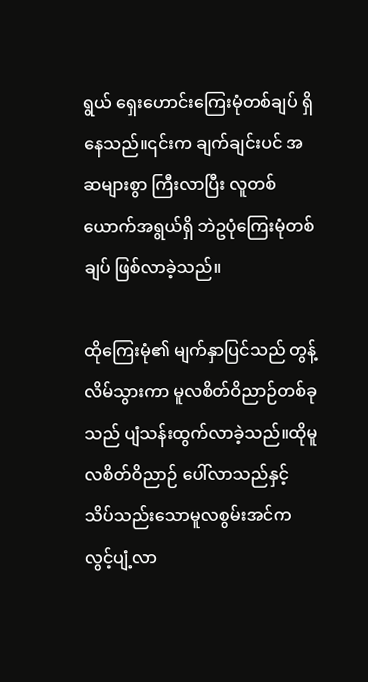ရွယ် ရှေးဟောင်းကြေးမုံတစ်ချပ် ရှိနေသည်။၎င်းက ချက်ချင်းပင် အဆများစွာ ကြီးလာပြီး လူတစ်ယောက်အရွယ်ရှိ ဘဲဥပုံကြေးမုံတစ်ချပ် ဖြစ်လာခဲ့သည်။

ထိုကြေးမုံ၏ မျက်နှာပြင်သည် တွန့်လိမ်သွားကာ မူလစိတ်ဝိညာဉ်တစ်ခုသည် ပျံသန်းထွက်လာခဲ့သည်။ထိုမူလစိတ်ဝိညာဉ် ပေါ်လာသည်နှင့် သိပ်သည်းသောမူလစွမ်းအင်က လွင့်ပျံ့လာ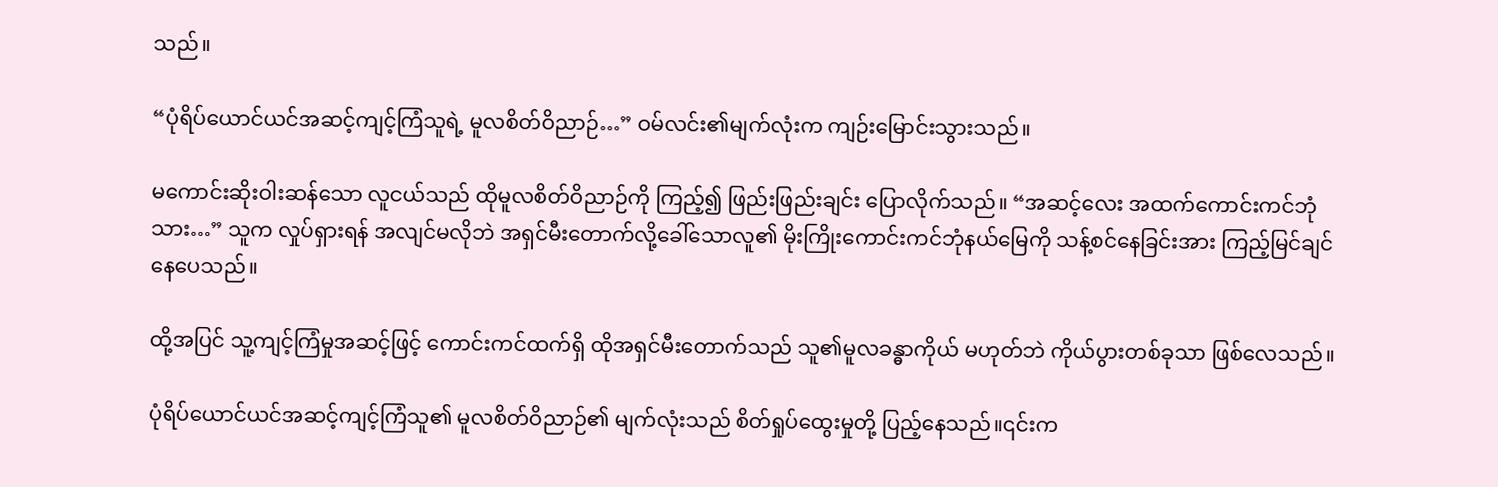သည်။

“ပုံရိပ်ယောင်ယင်အဆင့်ကျင့်ကြံသူရဲ့ မူလစိတ်ဝိညာဉ်…” ဝမ်လင်း၏မျက်လုံးက ကျဉ်းမြောင်းသွားသည်။

မကောင်းဆိုးဝါးဆန်သော လူငယ်သည် ထိုမူလစိတ်ဝိညာဉ်ကို ကြည့်၍ ဖြည်းဖြည်းချင်း ပြောလိုက်သည်။ “အဆင့်လေး အထက်ကောင်းကင်ဘုံသား…” သူက လှုပ်ရှားရန် အလျင်မလိုဘဲ အရှင်မီးတောက်လို့ခေါ်သောလူ၏ မိုးကြိုးကောင်းကင်ဘုံနယ်မြေကို သန့်စင်နေခြင်းအား ကြည့်မြင်ချင်နေပေသည်။

ထို့အပြင် သူ့ကျင့်ကြံမှုအဆင့်ဖြင့် ကောင်းကင်ထက်ရှိ ထိုအရှင်မီးတောက်သည် သူ၏မူလခန္ဓာကိုယ် မဟုတ်ဘဲ ကိုယ်ပွားတစ်ခုသာ ဖြစ်လေသည်။

ပုံရိပ်ယောင်ယင်အဆင့်ကျင့်ကြံသူ၏ မူလစိတ်ဝိညာဉ်၏ မျက်လုံးသည် စိတ်ရှုပ်ထွေးမှုတို့ ပြည့်နေသည်။၎င်းက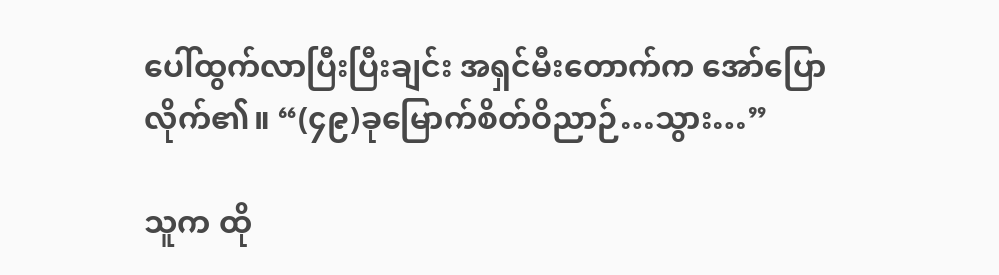ပေါ်ထွက်လာပြီးပြီးချင်း အရှင်မီးတောက်က အော်ပြောလိုက်၏။ “(၄၉)ခုမြောက်စိတ်ဝိညာဉ်…သွား…”

သူက ထို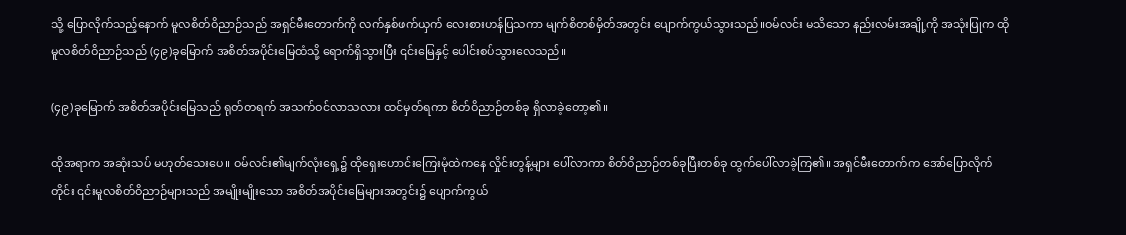သို့ ပြောလိုက်သည့်နောက် မူလစိတ်ဝိညာဉ်သည် အရှင်မီးတောက်ကို လက်နှစ်ဖက်ယှက် လေးစားဟန်ပြသကာ မျက်စိတစ်မှိတ်အတွင်း ပျောက်ကွယ်သွားသည်။ဝမ်လင်း မသိသော နည်းလမ်းအချို့ကို အသုံးပြုက ထိုမူလစိတ်ဝိညာဉ်သည် (၄၉)ခုမြောက် အစိတ်အပိုင်းမြေထံသို့ ရောက်ရှိသွားပြီး ၎င်းမြေနှင့် ပေါင်းစပ်သွားလေသည်။

(၄၉)ခုမြောက် အစိတ်အပိုင်းမြေသည် ရုတ်တရက် အသက်ဝင်လာသလား ထင်မှတ်ရကာ စိတ်ဝိညာဉ်တစ်ခု ရှိလာခဲ့တော့၏။

ထိုအရာက အဆုံးသပ် မဟုတ်သေးပေ။ ဝမ်လင်း၏မျက်လုံးရှေ့၌ ထိုရှေးဟောင်းကြေးမုံထဲကနေ လှိုင်းတွန့်များ ပေါ်လာကာ စိတ်ဝိညာဉ်တစ်ခုပြီးတစ်ခု ထွက်ပေါ်လာခဲ့ကြ၏။ အရှင်မီးတောက်က အော်ပြောလိုက်တိုင်း ၎င်းမူလစိတ်ဝိညာဉ်များသည် အမျိုးမျိုးသော အစိတ်အပိုင်းမြေများအတွင်း၌ ပျောက်ကွယ်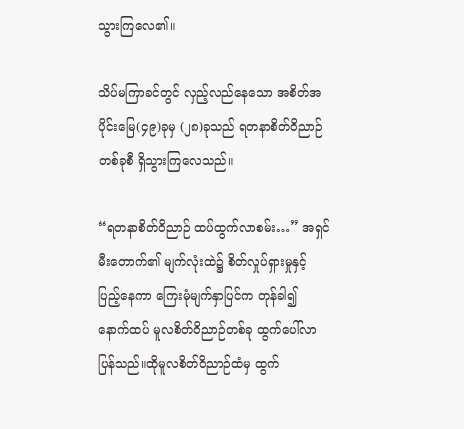သွားကြလေ၏။

သိပ်မကြာခင်တွင် လှည့်လည်နေသော အစိတ်အပိုင်းမြေ(၄၉)ခုမှ (၂၈)ခုသည် ရတနာစိတ်ဝိညာဉ်တစ်ခုစီ ရှိသွားကြလေသည်။

“ရတနာစိတ်ဝိညာဉ် ထပ်ထွက်လာစမ်း…” အရှင်မီးတောက်၏ မျက်လုံးထဲ၌ စိတ်လှုပ်ရှားမှုနှင့် ပြည့်နေကာ ကြေးမုံမျက်နှာပြင်က တုန်ခါ၍ နောက်ထပ် မူလစိတ်ဝိညာဉ်တစ်ခု ထွက်ပေါ်လာပြန်သည်။ထိုမူလစိတ်ဝိညာဉ်ထံမှ ထွက်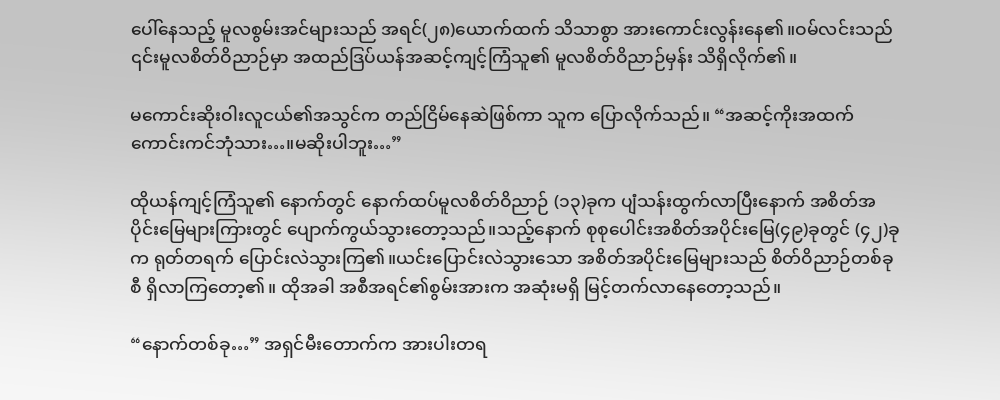ပေါ်နေသည့် မူလစွမ်းအင်များသည် အရင်(၂၈)ယောက်ထက် သိသာစွာ အားကောင်းလွန်းနေ၏။ဝမ်လင်းသည် ၎င်းမူလစိတ်ဝိညာဉ်မှာ အထည်ဒြပ်ယန်အဆင့်ကျင့်ကြံသူ၏ မူလစိတ်ဝိညာဉ်မှန်း သိရှိလိုက်၏။

မကောင်းဆိုးဝါးလူငယ်၏အသွင်က တည်ငြိမ်နေဆဲဖြစ်ကာ သူက ပြောလိုက်သည်။ “အဆင့်ကိုးအထက်ကောင်းကင်ဘုံသား…။မဆိုးပါဘူး…”

ထိုယန်ကျင့်ကြံသူ၏ နောက်တွင် နောက်ထပ်မူလစိတ်ဝိညာဉ် (၁၃)ခုက ပျံသန်းထွက်လာပြီးနောက် အစိတ်အပိုင်းမြေများကြားတွင် ပျောက်ကွယ်သွားတော့သည်။သည့်နောက် စုစုပေါင်းအစိတ်အပိုင်းမြေ(၄၉)ခုတွင် (၄၂)ခုက ရုတ်တရက် ပြောင်းလဲသွားကြ၏။ယင်းပြောင်းလဲသွားသော အစိတ်အပိုင်းမြေများသည် စိတ်ဝိညာဉ်တစ်ခုစီ ရှိလာကြတော့၏။ ထိုအခါ အစီအရင်၏စွမ်းအားက အဆုံးမရှိ မြင့်တက်လာနေတော့သည်။

“နောက်တစ်ခု…” အရှင်မီးတောက်က အားပါးတရ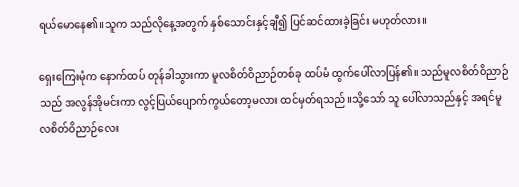ရယ်မောနေ၏။သူက သည်လိုနေ့အတွက် နှစ်သောင်းနှင့်ချီ၍ ပြင်ဆင်ထားခဲ့ခြင်း မဟုတ်လား။

ရှေးကြေးမုံက နောက်ထပ် တုန်ခါသွားကာ မူလစိတ်ဝိညာဉ်တစ်ခု ထပ်မံ ထွက်ပေါ်လာပြန်၏။ သည်မူလစိတ်ဝိညာဉ်သည် အလွန်အိုမင်းကာ လွင့်ပြယ်ပျောက်ကွယ်တော့မလား ထင်မှတ်ရသည်။သို့သော် သူ ပေါ်လာသည်နှင့် အရင်မူလစိတ်ဝိညာဉ်လေး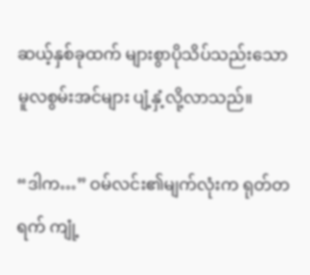ဆယ့်နှစ်ခုထက် များစွာပိုသိပ်သည်းသော မူလစွမ်းအင်များ ပျံ့နှံ့လို့လာသည်။

“ဒါက…” ဝမ်လင်း၏မျက်လုံးက ရုတ်တရက် ကျုံ့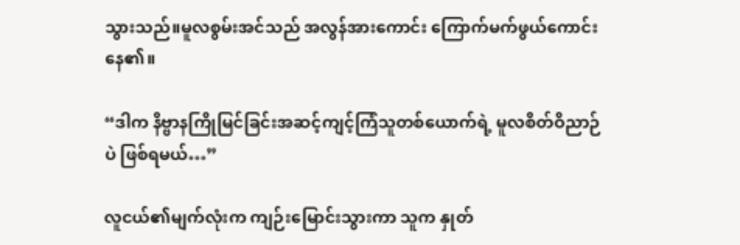သွားသည်။မူလစွမ်းအင်သည် အလွန်အားကောင်း ကြောက်မက်ဖွယ်ကောင်းနေ၏။

“ဒါက နိဗ္ဗာနကြိုမြင်ခြင်းအဆင့်ကျင့်ကြံသူတစ်ယောက်ရဲ့ မူလစိတ်ဝိညာဉ်ပဲ ဖြစ်ရမယ်…”

လူငယ်၏မျက်လုံးက ကျဉ်းမြောင်းသွားကာ သူက နှုတ်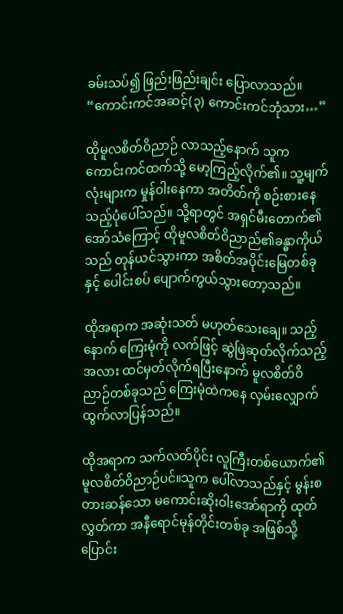ခမ်းသပ်၍ ဖြည်းဖြည်းချင်း ပြောလာသည်။ “ကောင်းကင်အဆင့်(၃) ကောင်းကင်ဘုံသား…”

ထိုမူလစိတ်ဝိညာဉ် လာသည့်နောက် သူက ကောင်းကင်ထက်သို့ မော့ကြည့်လိုက်၏။ သူ့မျက်လုံးများက မှုန်ဝါးနေကာ အတိတ်ကို စဉ်းစားနေသည့်ပုံပေါ်သည်။ သို့ရာတွင် အရှင်မီးတောက်၏ အော်သံကြောင့် ထိုမူလစိတ်ဝိညာည်၏ခန္ဓာကိုယ်သည် တုန်ယင်သွားကာ အစိတ်အပိုင်းမြေတစ်ခုနှင့် ပေါင်းစပ် ပျောက်ကွယ်သွားတော့သည်။

ထိုအရာက အဆုံးသတ် မဟုတ်သေးချေ။ သည့်နောက် ကြေးမုံကို လက်ဖြင့် ဆွဲဖြဲဆုတ်လိုက်သည့်အလား ထင်မှတ်လိုက်ရပြီးနောက် မူလစိတ်ဝိညာဉ်တစ်ခုသည် ကြေးမုံထဲကနေ လှမ်းလျှောက်ထွက်လာပြန်သည်။

ထိုအရာက သက်လတ်ပိုင်း လူကြီးတစ်ယောက်၏ မူလစိတ်ဝိညာဉ်ပင်။သူက ပေါ်လာသည်နှင့် မွန်းစတားဆန်သော မကောင်းဆိုးဝါးအော်ရာကို ထုတ်လွှတ်ကာ အနီရောင်မုန်တိုင်းတစ်ခု အဖြစ်သို့ ပြောင်း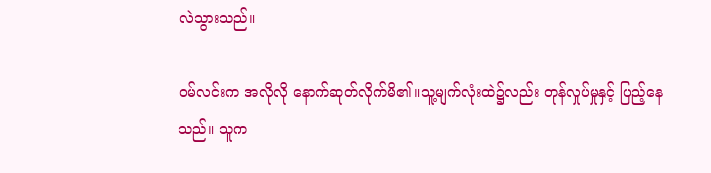လဲသွားသည်။

ဝမ်လင်းက အလိုလို နောက်ဆုတ်လိုက်မိ၏။သူ့မျက်လုံးထဲ၌လည်း တုန်လှုပ်မှုနှင့် ပြည့်နေသည်။ သူက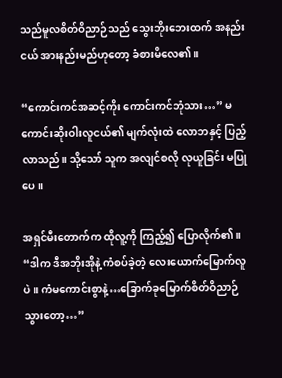သည်မူလစိတ်ဝိညာဉ်သည် သွေးဘိုးဘေးထက် အနည်းငယ် အားနည်းမည်ဟုတော့ ခံစားမိလေ၏။

“ကောင်းကင်အဆင့်ကိုး ကောင်းကင်ဘုံသား…” မကောင်းဆိုးဝါးလူငယ်၏ မျက်လုံးထဲ လောဘနှင့် ပြည့်လာသည်။ သို့သော် သူက အလျင်စလို လုယူခြင်း မပြုပေ။

အရှင်မီးတောက်က ထိုလူ့ကို ကြည့်၍ ပြောလိုက်၏။ “ဒါက ဒီအဘိုးအိုနဲ့ ကံစပ်ခဲ့တဲ့ လေးယောက်မြောက်လူပဲ။ ကံမကောင်းစွာနဲ့…ခြောက်ခုမြောက်စိတ်ဝိညာဉ် သွားတော့…”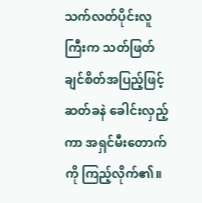သက်လတ်ပိုင်းလူကြီးက သတ်ဖြတ်ချင်စိတ်အပြည့်ဖြင့် ဆတ်ခနဲ ခေါင်းလှည့်ကာ အရှင်မီးတောက်ကို ကြည့်လိုက်၏။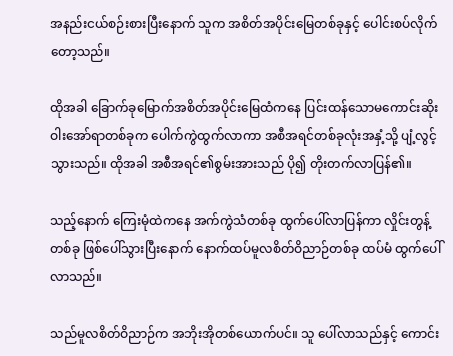အနည်းငယ်စဉ်းစားပြီးနောက် သူက အစိတ်အပိုင်းမြေတစ်ခုနှင့် ပေါင်းစပ်လိုက်တော့သည်။

ထိုအခါ ခြောက်ခုမြောက်အစိတ်အပိုင်းမြေထံကနေ ပြင်းထန်သောမကောင်းဆိုးဝါးအော်ရာတစ်ခုက ပေါက်ကွဲထွက်လာကာ အစီအရင်တစ်ခုလုံးအနှံ့သို့ ပျံ့လွင့်သွားသည်။ ထိုအခါ အစီအရင်၏စွမ်းအားသည် ပို၍ တိုးတက်လာပြန်၏။

သည့်နောက် ကြေးမုံထဲကနေ အက်ကွဲသံတစ်ခု ထွက်ပေါ်လာပြန်ကာ လှိုင်းတွန့်တစ်ခု ဖြစ်ပေါ်သွားပြီးနောက် နောက်ထပ်မူလစိတ်ဝိညာဉ်တစ်ခု ထပ်မံ ထွက်ပေါ်လာသည်။

သည်မူလစိတ်ဝိညာဉ်က အဘိုးအိုတစ်ယောက်ပင်။ သူ ပေါ်လာသည်နှင့် ကောင်း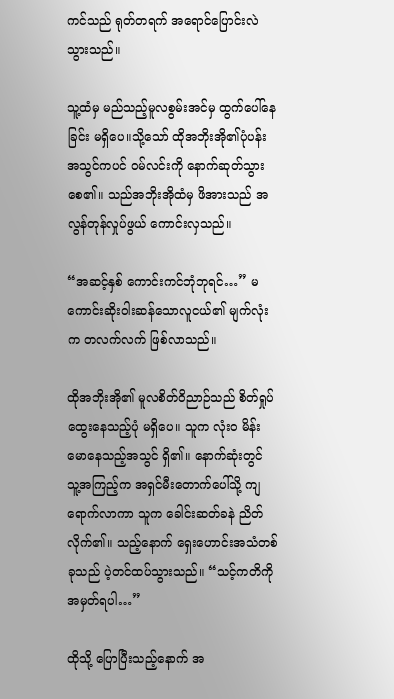ကင်သည် ရုတ်တရက် အရောင်ပြောင်းလဲသွားသည်။

သူ့ထံမှ မည်သည့်မူလစွမ်းအင်မှ ထွက်ပေါ်နေခြင်း မရှိပေ။သို့သော် ထိုအဘိုးအို၏ပုံပန်းအသွင်ကပင် ဝမ်လင်းကို နောက်ဆုတ်သွားစေ၏။ သည်အဘိုးအိုထံမှ ဖိအားသည် အလွန်တုန်လှုပ်ဖွယ် ကောင်းလှသည်။

“အဆင့်နှစ် ကောင်းကင်ဘုံဘုရင်…” မကောင်းဆိုးဝါးဆန်သောလူငယ်၏ မျက်လုံးက တလက်လက် ဖြစ်လာသည်။

ထိုအဘိုးအို၏ မူလစိတ်ဝိညာဉ်သည် စိတ်ရှုပ်ထွေးနေသည့်ပုံ မရှိပေ။ သူက လုံးဝ မိန်းမောနေသည့်အသွင် ရှိ၏။ နောက်ဆုံးတွင် သူ့အကြည့်က အရှင်မီးတောက်ပေါ်သို့ ကျရောက်လာကာ သူက ခေါင်းဆတ်ခနဲ ညိတ်လိုက်၏။ သည့်နောက် ရှေးဟောင်းအသံတစ်ခုသည် ပဲ့တင်ထပ်သွားသည်။ “သင့်ကတိကို အမှတ်ရပါ…”

ထိုသို့ ပြောပြီးသည့်နောက် အ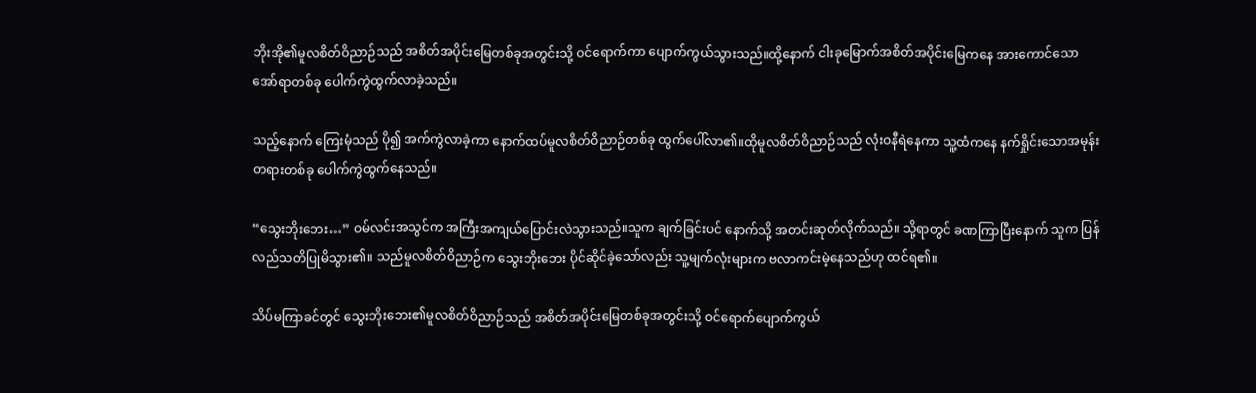ဘိုးအို၏မူလစိတ်ဝိညာဉ်သည် အစိတ်အပိုင်းမြေတစ်ခုအတွင်းသို့ ဝင်ရောက်ကာ ပျောက်ကွယ်သွားသည်။ထို့နောက် ငါးခုမြောက်အစိတ်အပိုင်းမြေကနေ အားကောင်သောအော်ရာတစ်ခု ပေါက်ကွဲထွက်လာခဲ့သည်။

သည့်နောက် ကြေးမုံသည် ပို၍ အက်ကွဲလာခဲ့ကာ နောက်ထပ်မူလစိတ်ဝိညာဉ်တစ်ခု ထွက်ပေါ်လာ၏။ထိုမူလစိတ်ဝိညာဉ်သည် လုံးဝနီရဲနေကာ သူ့ထံကနေ နက်ရှိုင်းသောအမုန်းတရားတစ်ခု ပေါက်ကွဲထွက်နေသည်။

“သွေးဘိုးဘေး…” ဝမ်လင်းအသွင်က အကြီးအကျယ်ပြောင်းလဲသွားသည်။သူက ချက်ခြင်းပင် နောက်သို့ အတင်းဆုတ်လိုက်သည်။ သို့ရာတွင် ခဏကြာပြီးနောက် သူက ပြန်လည်သတိပြုမိသွား၏။ သည်မူလစိတ်ဝိညာဉ်က သွေးဘိုးဘေး ပိုင်ဆိုင်ခဲ့သော်လည်း သူ့မျက်လုံးများက ဗလာကင်းမဲ့နေသည်ဟု ထင်ရ၏။

သိပ်မကြာခင်တွင် သွေးဘိုးဘေး၏မူလစိတ်ဝိညာဉ်သည် အစိတ်အပိုင်းမြေတစ်ခုအတွင်းသို့ ဝင်ရောက်ပျောက်ကွယ်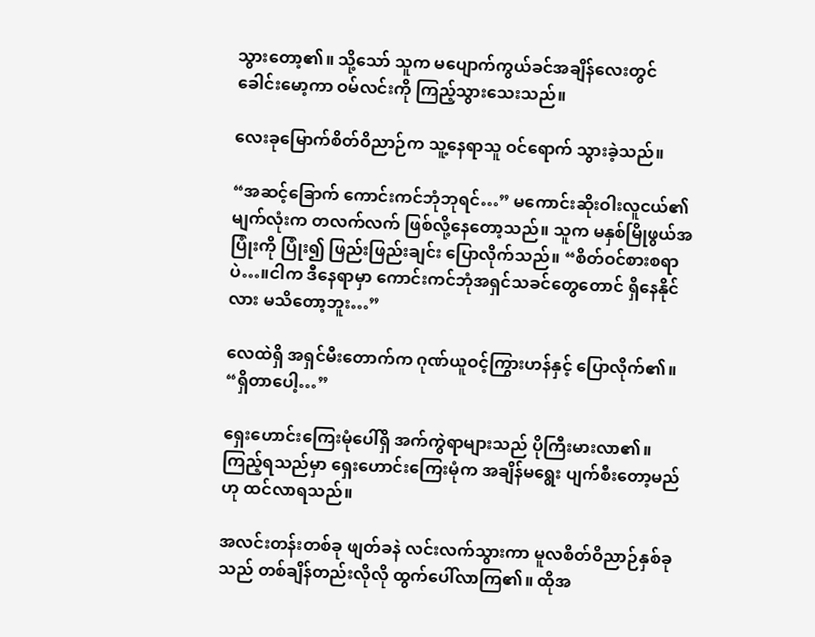သွားတော့၏။ သို့သော် သူက မပျောက်ကွယ်ခင်အချိန်လေးတွင် ခေါင်းမော့ကာ ဝမ်လင်းကို ကြည့်သွားသေးသည်။

လေးခုမြောက်စိတ်ဝိညာဉ်က သူ့နေရာသူ ဝင်ရောက် သွားခဲ့သည်။

“အဆင့်ခြောက် ကောင်းကင်ဘုံဘုရင်…” မကောင်းဆိုးဝါးလူငယ်၏ မျက်လုံးက တလက်လက် ဖြစ်လို့နေတော့သည်။ သူက မနှစ်မြိုဖွယ်အပြုံးကို ပြုံး၍ ဖြည်းဖြည်းချင်း ပြောလိုက်သည်။ “စိတ်ဝင်စားစရာပဲ…။ငါက ဒီနေရာမှာ ကောင်းကင်ဘုံအရှင်သခင်တွေတောင် ရှိနေနိုင်လား မသိတော့ဘူး…”

လေထဲရှိ အရှင်မီးတောက်က ဂုဏ်ယူဝင့်ကြွားဟန်နှင့် ပြောလိုက်၏။ “ရှိတာပေါ့…”

ရှေးဟောင်းကြေးမုံပေါ်ရှိ အက်ကွဲရာများသည် ပိုကြီးမားလာ၏။ ကြည့်ရသည်မှာ ရှေးဟောင်းကြေးမုံက အချိန်မရွေး ပျက်စီးတော့မည်ဟု ထင်လာရသည်။

အလင်းတန်းတစ်ခု ဖျတ်ခနဲ လင်းလက်သွားကာ မူလစိတ်ဝိညာဉ်နှစ်ခုသည် တစ်ချိန်တည်းလိုလို ထွက်ပေါ်လာကြ၏။ ထိုအ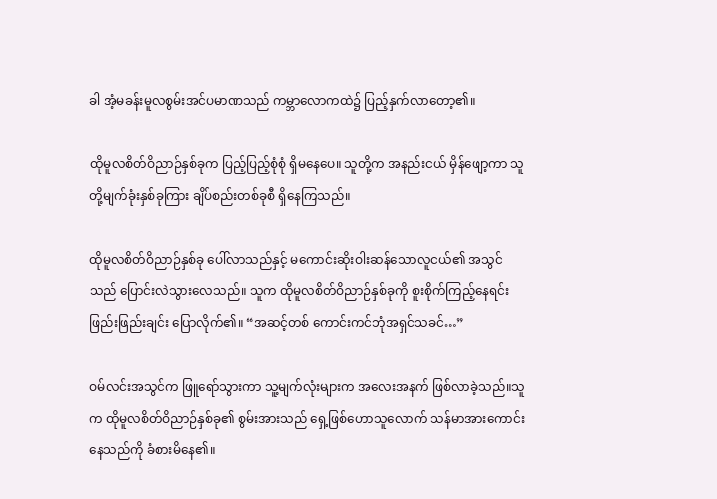ခါ အံ့မခန်းမူလစွမ်းအင်ပမာဏသည် ကမ္ဘာလောကထဲ၌ ပြည့်နှက်လာတော့၏။

ထိုမူလစိတ်ဝိညာဉ်နှစ်ခုက ပြည့်ပြည့်စုံစုံ ရှိမနေပေ။ သူတို့က အနည်းငယ် မှိန်ဖျော့ကာ သူတို့မျက်ခုံးနှစ်ခုကြား ချိပ်စည်းတစ်ခုစီ ရှိနေကြသည်။

ထိုမူလစိတ်ဝိညာဉ်နှစ်ခု ပေါ်လာသည်နှင့် မကောင်းဆိုးဝါးဆန်သောလူငယ်၏ အသွင်သည် ပြောင်းလဲသွားလေသည်။ သူက ထိုမူလစိတ်ဝိညာဉ်နှစ်ခုကို စူးစိုက်ကြည့်နေရင်း ဖြည်းဖြည်းချင်း ပြောလိုက်၏။ “အဆင့်တစ် ကောင်းကင်ဘုံအရှင်သခင်…”

ဝမ်လင်းအသွင်က ဖြူရော်သွားကာ သူ့မျက်လုံးများက အလေးအနက် ဖြစ်လာခဲ့သည်။သူက ထိုမူလစိတ်ဝိညာဉ်နှစ်ခု၏ စွမ်းအားသည် ရှေ့ဖြစ်ဟောသူလောက် သန်မာအားကောင်းနေသည်ကို ခံစားမိနေ၏။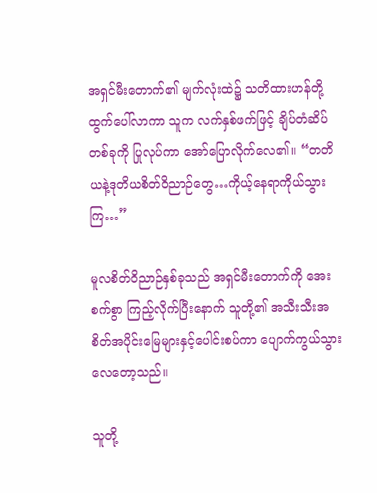အရှင်မီးတောက်၏ မျက်လုံးထဲ၌ သတိထားဟန်တို့ ထွက်ပေါ်လာကာ သူက လက်နှစ်ဖက်ဖြင့် ချိပ်တံဆိပ်တစ်ခုကို ပြုလုပ်ကာ အော်ပြောလိုက်လေ၏။ “တတိယနဲ့ဒုတိယစိတ်ဝိညာဉ်တွေ…ကိုယ့်နေရာကိုယ်သွားကြ…”

မူလစိတ်ဝိညာဉ်နှစ်ခုသည် အရှင်မီးတောက်ကို အေးစက်စွာ ကြည့်လိုက်ပြီးနောက် သူတို့၏ အသီးသီးအစိတ်အပိုင်းမြေများနှင့်ပေါင်းစပ်ကာ ပျောက်ကွယ်သွားလေတော့သည်။

သူတို့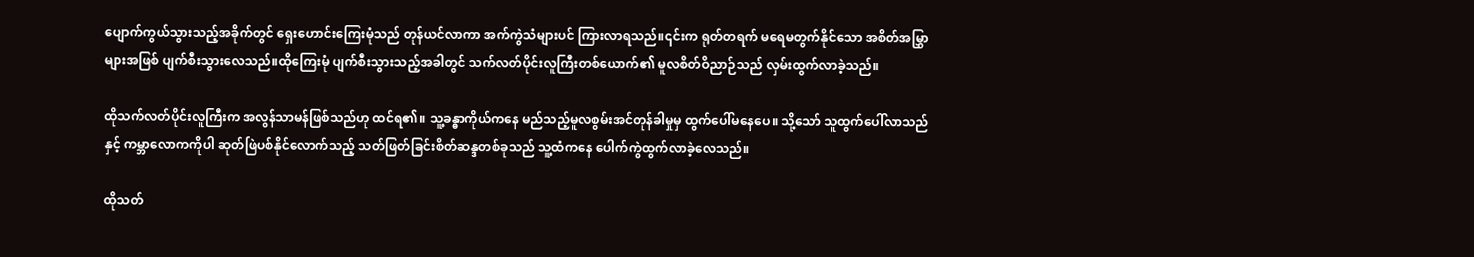ပျောက်ကွယ်သွားသည့်အခိုက်တွင် ရှေးဟောင်းကြေးမုံသည် တုန်ယင်လာကာ အက်ကွဲသံများပင် ကြားလာရသည်။၎င်းက ရုတ်တရက် မရေမတွက်နိုင်သော အစိတ်အမြွှာများအဖြစ် ပျက်စီးသွားလေသည်။ထိုကြေးမုံ ပျက်စီးသွားသည့်အခါတွင် သက်လတ်ပိုင်းလူကြီးတစ်ယောက်၏ မူလစိတ်ဝိညာဉ်သည် လှမ်းထွက်လာခဲ့သည်။

ထိုသက်လတ်ပိုင်းလူကြီးက အလွန်သာမန်ဖြစ်သည်ဟု ထင်ရ၏။ သူ့ခန္ဓာကိုယ်ကနေ မည်သည့်မူလစွမ်းအင်တုန်ခါမှုမှ ထွက်ပေါ်မနေပေ။ သို့သော် သူထွက်ပေါ်လာသည်နှင့် ကမ္ဘာလောကကိုပါ ဆုတ်ဖြဲပစ်နိုင်လောက်သည့် သတ်ဖြတ်ခြင်းစိတ်ဆန္ဒတစ်ခုသည် သူ့ထံကနေ ပေါက်ကွဲထွက်လာခဲ့လေသည်။

ထိုသတ်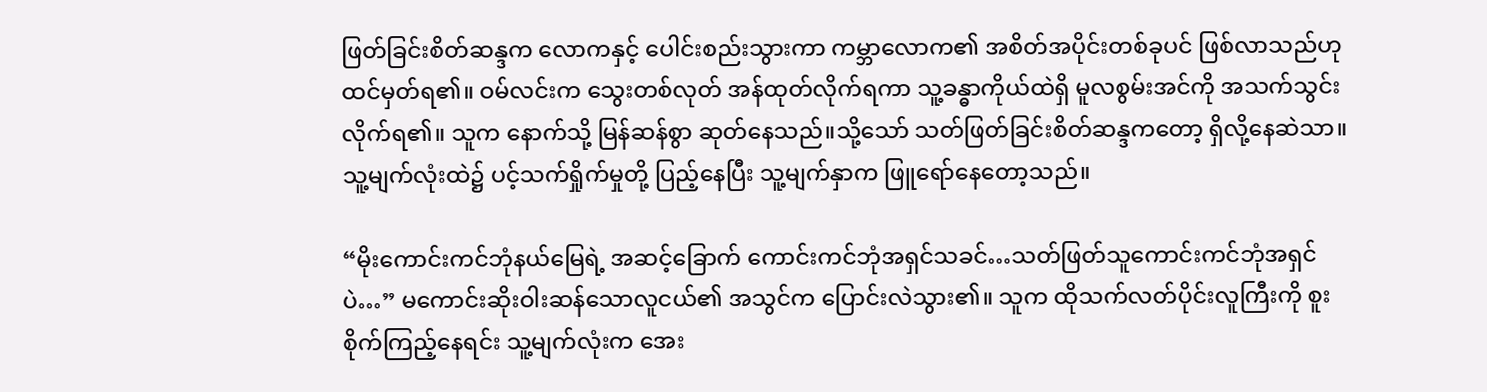ဖြတ်ခြင်းစိတ်ဆန္ဒက လောကနှင့် ပေါင်းစည်းသွားကာ ကမ္ဘာလောက၏ အစိတ်အပိုင်းတစ်ခုပင် ဖြစ်လာသည်ဟု ထင်မှတ်ရ၏။ ဝမ်လင်းက သွေးတစ်လုတ် အန်ထုတ်လိုက်ရကာ သူ့ခန္ဓာကိုယ်ထဲရှိ မူလစွမ်းအင်ကို အသက်သွင်းလိုက်ရ၏။ သူက နောက်သို့ မြန်ဆန်စွာ ဆုတ်နေသည်။သို့သော် သတ်ဖြတ်ခြင်းစိတ်ဆန္ဒကတော့ ရှိလို့နေဆဲသာ။ သူ့မျက်လုံးထဲ၌ ပင့်သက်ရှိုက်မှုတို့ ပြည့်နေပြီး သူ့မျက်နှာက ဖြူရော်နေတော့သည်။

“မိုးကောင်းကင်ဘုံနယ်မြေရဲ့ အဆင့်ခြောက် ကောင်းကင်ဘုံအရှင်သခင်…သတ်ဖြတ်သူကောင်းကင်ဘုံအရှင်ပဲ…” မကောင်းဆိုးဝါးဆန်သောလူငယ်၏ အသွင်က ပြောင်းလဲသွား၏။ သူက ထိုသက်လတ်ပိုင်းလူကြီးကို စူးစိုက်ကြည့်နေရင်း သူ့မျက်လုံးက အေး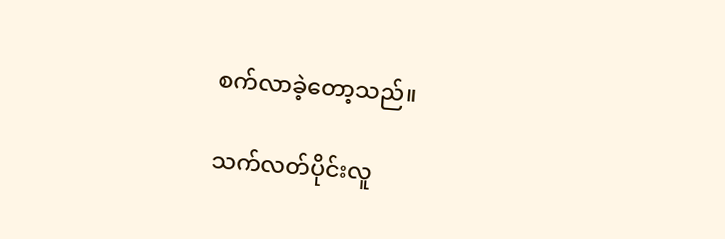စက်လာခဲ့တော့သည်။

သက်လတ်ပိုင်းလူ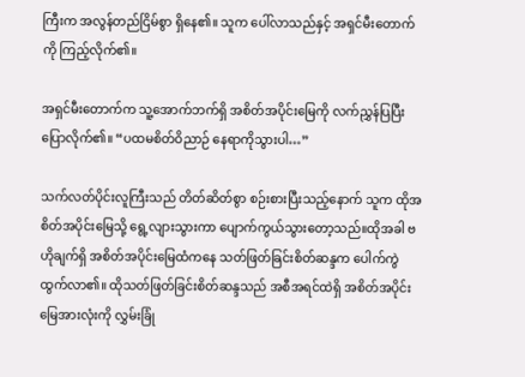ကြီးက အလွန်တည်ငြိမ်စွာ ရှိနေ၏။ သူက ပေါ်လာသည်နှင့် အရှင်မီးတောက်ကို ကြည့်လိုက်၏။

အရှင်မီးတောက်က သူ့အောက်ဘက်ရှိ အစိတ်အပိုင်းမြေကို လက်ညွှန်ပြပြီး ပြောလိုက်၏။ “ပထမစိတ်ဝိညာဉ် နေရာကိုသွားပါ…”

သက်လတ်ပိုင်းလူကြီးသည် တိတ်ဆိတ်စွာ စဉ်းစားပြီးသည့်နောက် သူက ထိုအစိတ်အပိုင်းမြေသို့ ရွေ့လျားသွားကာ ပျောက်ကွယ်သွားတော့သည်။ထိုအခါ ဗဟိုချက်ရှိ အစိတ်အပိုင်းမြေထံကနေ သတ်ဖြတ်ခြင်းစိတ်ဆန္ဒက ပေါက်ကွဲထွက်လာ၏။ ထိုသတ်ဖြတ်ခြင်းစိတ်ဆန္ဒသည် အစီအရင်ထဲရှိ အစိတ်အပိုင်းမြေအားလုံးကို လွှမ်းခြုံ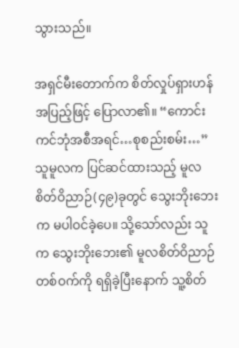သွားသည်။

အရှင်မီးတောက်က စိတ်လှုပ်ရှားဟန်အပြည့်ဖြင့် ပြောလာ၏။ “ကောင်းကင်ဘုံအစီအရင်…စုစည်းစမ်း…” သူမူလက ပြင်ဆင်ထားသည့် မူလစိတ်ဝိညာဉ်(၄၉)ခုတွင် သွေးဘိုးဘေးက မပါဝင်ခဲ့ပေ။ သို့သော်လည်း သူက သွေးဘိုးဘေး၏ မူလစိတ်ဝိညာဉ်တစ်ဝက်ကို ရရှိခဲ့ပြီးနောက် သူ့စိတ်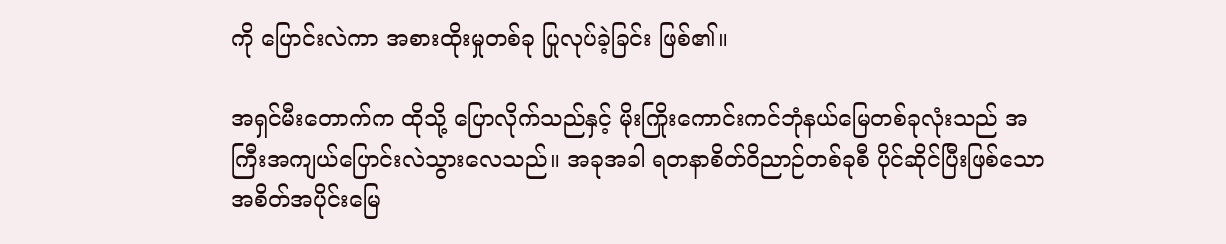ကို ပြောင်းလဲကာ အစားထိုးမှုတစ်ခု ပြုလုပ်ခဲ့ခြင်း ဖြစ်၏။

အရှင်မီးတောက်က ထိုသို့ ပြောလိုက်သည်နှင့် မိုးကြိုးကောင်းကင်ဘုံနယ်မြေတစ်ခုလုံးသည် အကြီးအကျယ်ပြောင်းလဲသွားလေသည်။ အခုအခါ ရတနာစိတ်ဝိညာဉ်တစ်ခုစီ ပိုင်ဆိုင်ပြီးဖြစ်သော အစိတ်အပိုင်းမြေ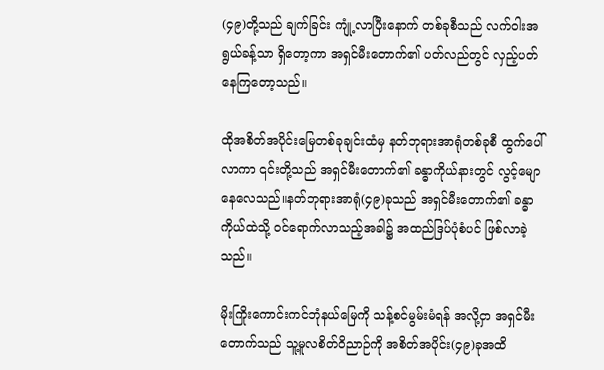(၄၉)တို့သည် ချက်ခြင်း ကျုံ့လာပြီးနောက် တစ်ခုစီသည် လက်ဝါးအရွယ်ခန့်သာ ရှိတော့ကာ အရှင်မီးတောက်၏ ပတ်လည်တွင် လှည့်ပတ်နေကြတော့သည်။

ထိုအစိတ်အပိုင်းမြေတစ်ခုချင်းထံမှ နတ်ဘုရားအာရုံတစ်ခုစီ ထွက်ပေါ်လာကာ ၎င်းတို့သည် အရှင်မီးတောက်၏ ခန္ဓာကိုယ်နားတွင် လွင့်မျောနေလေသည်။နတ်ဘုရားအာရုံ(၄၉)ခုသည် အရှင်မီးတောက်၏ ခန္ဓာကိုယ်ထဲသို့ ဝင်ရောက်လာသည့်အခါ၌ အထည်ဒြပ်ပုံစံပင် ဖြစ်လာခဲ့သည်။

မိုးကြိုးကောင်းကင်ဘုံနယ်မြေကို သန့်စင်မွမ်းမံရန် အလို့ငှာ အရှင်မီးတောက်သည် သူ့မူလစိတ်ဝိညာဉ်ကို အစိတ်အပိုင်း(၄၉)ခုအထိ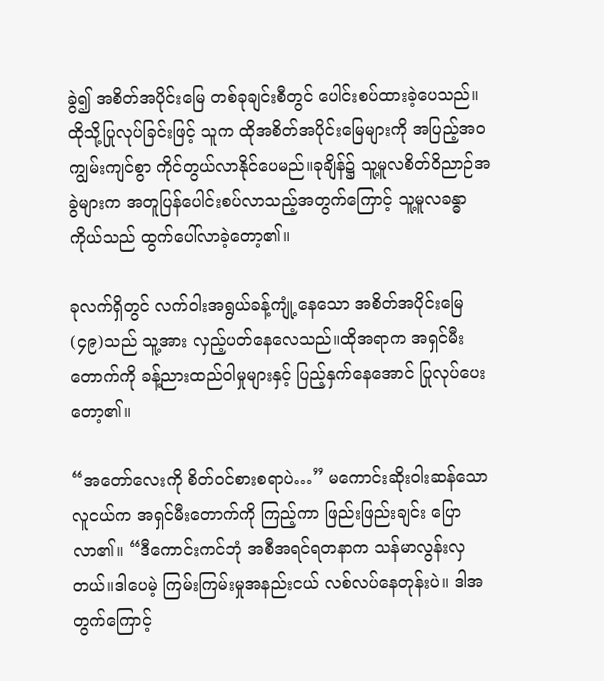ခွဲ၍ အစိတ်အပိုင်းမြေ တစ်ခုချင်းစီတွင် ပေါင်းစပ်ထားခဲ့ပေသည်။ထိုသို့ပြုလုပ်ခြင်းဖြင့် သူက ထိုအစိတ်အပိုင်းမြေများကို အပြည့်အဝ ကျွမ်းကျင်စွာ ကိုင်တွယ်လာနိုင်ပေမည်။ခုချိန်၌ သူ့မူလစိတ်ဝိညာဉ်အခွဲများက အတူပြန်ပေါင်းစပ်လာသည့်အတွက်ကြောင့် သူ့မူလခန္ဓာကိုယ်သည် ထွက်ပေါ်လာခဲ့တော့၏။

ခုလက်ရှိတွင် လက်ဝါးအရွယ်ခန့်ကျုံ့နေသော အစိတ်အပိုင်းမြေ(၄၉)သည် သူ့အား လှည့်ပတ်နေလေသည်။ထိုအရာက အရှင်မီးတောက်ကို ခန့်ညားထည်ဝါမှုများနှင့် ပြည့်နှက်နေအောင် ပြုလုပ်ပေးတော့၏။

“အတော်လေးကို စိတ်ဝင်စားစရာပဲ…” မကောင်းဆိုးဝါးဆန်သောလူငယ်က အရှင်မီးတောက်ကို ကြည့်ကာ ဖြည်းဖြည်းချင်း ပြောလာ၏။ “ဒီကောင်းကင်ဘုံ အစီအရင်ရတနာက သန်မာလွန်းလှတယ်။ဒါပေမဲ့ ကြမ်းကြမ်းမှုအနည်းငယ် လစ်လပ်နေတုန်းပဲ။ ဒါအတွက်ကြောင့်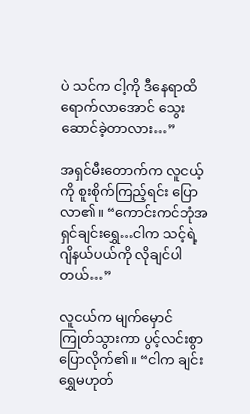ပဲ သင်က ငါ့ကို ဒီနေရာထိ ရောက်လာအောင် သွေးဆောင်ခဲ့တာလား…”

အရှင်မီးတောက်က လူငယ့်ကို စူးစိုက်ကြည့်ရင်း ပြောလာ၏။ “ကောင်းကင်ဘုံအရှင်ချင်းရွှေ…ငါက သင့်ရဲ့ဂျိနယ်ပယ်ကို လိုချင်ပါတယ်…”

လူငယ်က မျက်မှောင်ကြုတ်သွားကာ ပွင့်လင်းစွာ ပြောလိုက်၏။ “ငါက ချင်းရွှေမဟုတ်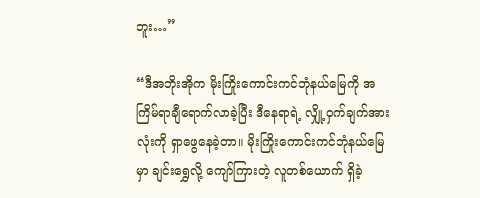ဘူး…”

“ဒီအဘိုးအိုက မိုးကြိုးကောင်းကင်ဘုံနယ်မြေကို အကြိမ်ရာချီရောက်လာခဲ့ပြီး ဒီနေရာရဲ့ လျှို့ဝှက်ချက်အားလုံးကို ရှာဖွေနေခဲ့တာ။ မိုးကြိုးကောင်းကင်ဘုံနယ်မြေမှာ ချင်းရွှေလို့ ကျော်ကြားတဲ့ လူတစ်ယောက် ရှိခဲ့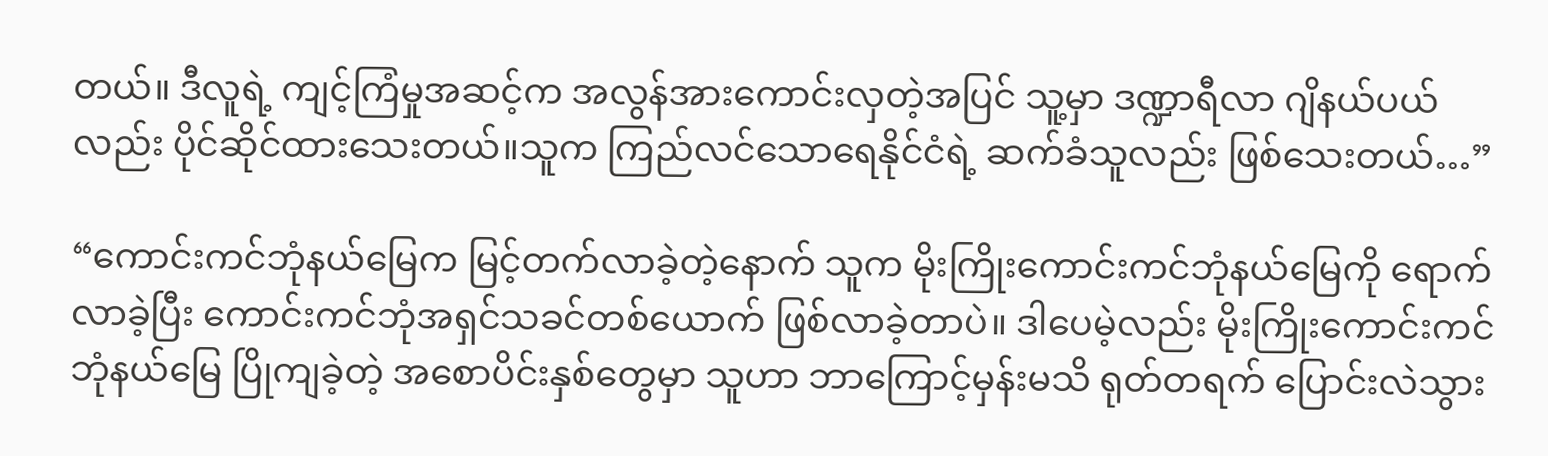တယ်။ ဒီလူရဲ့ ကျင့်ကြံမှုအဆင့်က အလွန်အားကောင်းလှတဲ့အပြင် သူ့မှာ ဒဏ္ဍာရီလာ ဂျိနယ်ပယ်လည်း ပိုင်ဆိုင်ထားသေးတယ်။သူက ကြည်လင်သောရေနိုင်ငံရဲ့ ဆက်ခံသူလည်း ဖြစ်သေးတယ်…”

“ကောင်းကင်ဘုံနယ်မြေက မြင့်တက်လာခဲ့တဲ့နောက် သူက မိုးကြိုးကောင်းကင်ဘုံနယ်မြေကို ရောက်လာခဲ့ပြီး ကောင်းကင်ဘုံအရှင်သခင်တစ်ယောက် ဖြစ်လာခဲ့တာပဲ။ ဒါပေမဲ့လည်း မိုးကြိုးကောင်းကင်ဘုံနယ်မြေ ပြိုကျခဲ့တဲ့ အစောပိင်းနှစ်တွေမှာ သူဟာ ဘာကြောင့်မှန်းမသိ ရုတ်တရက် ပြောင်းလဲသွား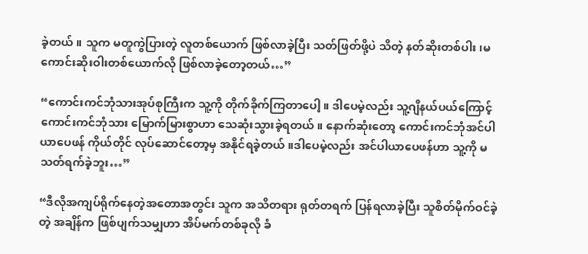ခဲ့တယ်။ သူက မတူကွဲပြားတဲ့ လူတစ်ယောက် ဖြစ်လာခဲ့ပြီး သတ်ဖြတ်ဖို့ပဲ သိတဲ့ နတ်ဆိုးတစ်ပါး၊မကောင်းဆိုးဝါးတစ်ယောက်လို ဖြစ်လာခဲ့တော့တယ်…”

“ကောင်းကင်ဘုံသားအုပ်စုကြီးက သူ့ကို တိုက်ခိုက်ကြတာပေါ့။ ဒါပေမဲ့လည်း သူ့ဂျိနယ်ပယ်ကြောင့် ကောင်းကင်ဘုံသား မြောက်မြားစွာဟာ သေဆုံးသွားခဲ့ရတယ်။ နောက်ဆုံးတော့ ကောင်းကင်ဘုံအင်ပါယာပေဖန် ကိုယ်တိုင် လုပ်ဆောင်တော့မှ အနိုင်ရခဲ့တယ်။ဒါပေမဲ့လည်း အင်ပါယာပေဖန်ဟာ သူ့ကို မသတ်ရက်ခဲ့ဘူး…”

“ဒီလိုအကျပ်ရိုက်နေတဲ့အတောအတွင်း သူက အသိတရား ရုတ်တရက် ပြန်ရလာခဲ့ပြီး သူစိတ်မိုက်ဝင်ခဲ့တဲ့ အချိန်က ဖြစ်ပျက်သမျှဟာ အိပ်မက်တစ်ခုလို ခံ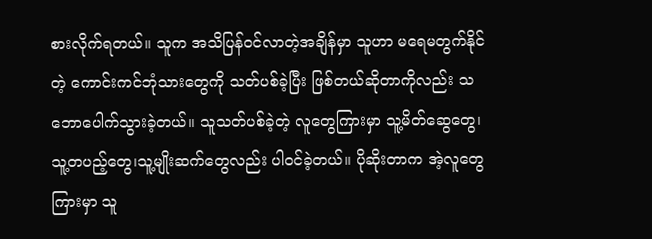စားလိုက်ရတယ်။ သူက အသိပြန်ဝင်လာတဲ့အချိန်မှာ သူဟာ မရေမတွက်နိုင်တဲ့ ကောင်းကင်ဘုံသားတွေကို သတ်ပစ်ခဲ့ပြီး ဖြစ်တယ်ဆိုတာကိုလည်း သဘောပေါက်သွားခဲ့တယ်။ သူသတ်ပစ်ခဲ့တဲ့ လူတွေကြားမှာ သူ့မိတ်ဆွေတွေ၊ သူ့တပည့်တွေ၊သူ့မျိုးဆက်တွေလည်း ပါဝင်ခဲ့တယ်။ ပိုဆိုးတာက အဲ့လူတွေကြားမှာ သူ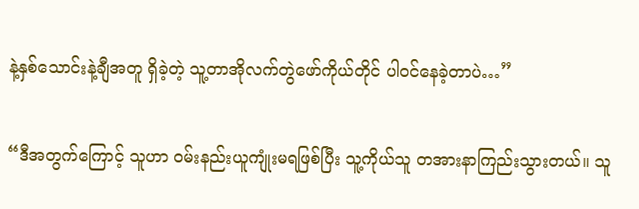နဲ့နှစ်သောင်းနဲ့ချီအတူ ရှိခဲ့တဲ့ သူ့တာအိုလက်တွဲဖော်ကိုယ်တိုင် ပါဝင်နေခဲ့တာပဲ…”

“ဒီအတွက်ကြောင့် သူဟာ ဝမ်းနည်းယူကျုံးမရဖြစ်ပြီး သူ့ကိုယ်သူ တအားနာကြည်းသွားတယ်။ သူ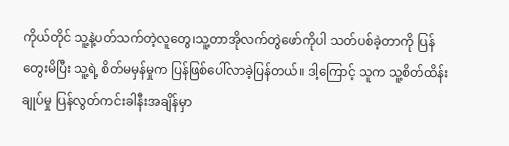ကိုယ်တိုင် သူ့နဲ့ပတ်သက်တဲ့လူတွေ၊သူ့တာအိုလက်တွဲဖော်ကိုပါ သတ်ပစ်ခဲ့တာကို ပြန်တွေးမိပြီး သူ့ရဲ့ စိတ်မမှန်မှုက ပြန်ဖြစ်ပေါ်လာခဲ့ပြန်တယ်။ ဒါ့ကြောင့် သူက သူ့စိတ်ထိန်းချုပ်မှု ပြန်လွတ်ကင်းခါနီးအချိန်မှာ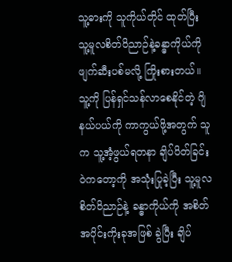သူ့ဓားကို သူကိုယ်တိုင် ထုတ်ပြီး သူ့မူလစိတ်ဝိညာဉ်နဲ့ခန္ဓာကိုယ်ကို ဖျက်ဆီးပစ်မလို့ ကြိုးစားတယ်။ သူ့ကို ပြန်ရှင်သန်လာစေနိုင်တဲ့ ဂျိနယ်ပယ်ကို ကာကွယ်ဖို့အတွက် သူက သူ့အံ့ဖွယ်ရတနာ ချိပ်ပိတ်ခြင်းဝဲကတော့ကို အသုံးပြုခဲ့ပြီး သူ့မူလစိတ်ဝိညာဉ်နဲ့ ခန္ဓာကိုယ်ကို အစိတ်အပိုင်းကိုးခုအဖြစ် ခွဲပြီး ချိပ်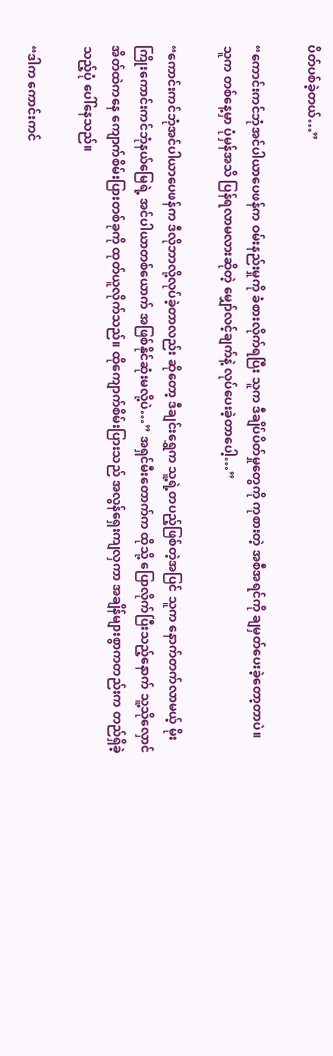ပိတ်ပစ်ခဲ့တယ်…”

“ကောင်းကင်ဘုံအင်ပါယာပေဖန်က ဝမ်းနည်းမှုကို ခံစားလိုက်ရပြီး သူက ဒီချိပ်ပိတ်မှုတွေကို ကုစားတဲ့ အစီအရင်ကို ချမှတ်ပေးခဲ့တော့တာပဲ။ သူက တစ်နေ့မှာ ပုံမှန်အသိ ပြန်ရလာမလားဆိုတဲ့ မျှော်လင့်ချက်နဲ့ လုပ်ပေးခဲ့တာပေါ့…”

“ကောင်းကင်ဘုံအင်ပါယာပေဖန်က ဒီလိုဘာလို့လုပ်ခဲ့တာလည်း ဆိုတော့ ဒီချင်းရွှေက သူ့ရဲ့တပည့်ဖြစ်တဲ့အပြင် သူက နောက်တက်လာမယ့် မိုးကြိုးကောင်းကင်ဘုံနယ်မြေရဲ့ အင်ပါယာတစ်ယောက် အဖြစ်နိုင်ဆုံးမလို့ပဲ…” အရှင်မီးတောက်က ထိုသို့ ပြောလိုက်ပြီးသည့်နောက် သူ့သိုလှောင်အိတ်ထဲကနေ ကျောက်စိမ်းပြားတစ်ခုကို ထုတ်ယူလိုက်သည်။ ထိုကျောက်စိမ်းပြားသည် အလွန်ရှေးကျလှကာ အချိန်များစွာကတည်းက တည်ရှိခဲ့သည့်ပုံ ပေါ်နေသည်။

“ဒါက ကောင်းကင်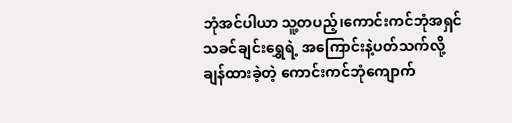ဘုံအင်ပါယာ သူ့တပည့်၊ကောင်းကင်ဘုံအရှင်သခင်ချင်းရွှေရဲ့ အကြောင်းနဲ့ပတ်သက်လို့ ချန်ထားခဲ့တဲ့ ကောင်းကင်ဘုံကျောက်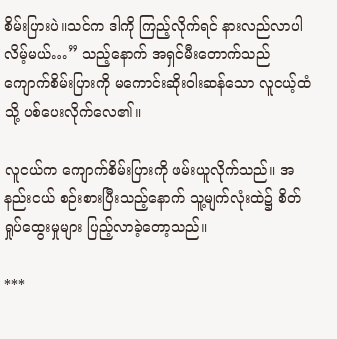စိမ်းပြားပဲ။သင်က ဒါကို ကြည့်လိုက်ရင် နားလည်လာပါလိမ့်မယ်…” သည့်နောက် အရှင်မီးတောက်သည် ကျောက်စိမ်းပြားကို မကောင်းဆိုးဝါးဆန်သော လူငယ့်ထံသို့ ပစ်ပေးလိုက်လေ၏။

လူငယ်က ကျောက်စိမ်းပြားကို ဖမ်းယူလိုက်သည်။ အနည်းငယ် စဉ်းစားပြီးသည့်နောက် သူ့မျက်လုံးထဲ၌ စိတ်ရှုပ်ထွေးမှုများ ပြည့်လာခဲ့တော့သည်။

***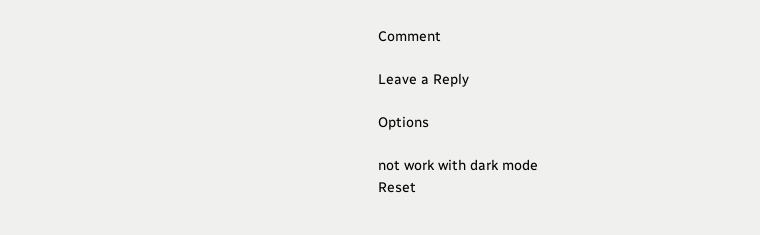Comment

Leave a Reply

Options

not work with dark mode
Reset